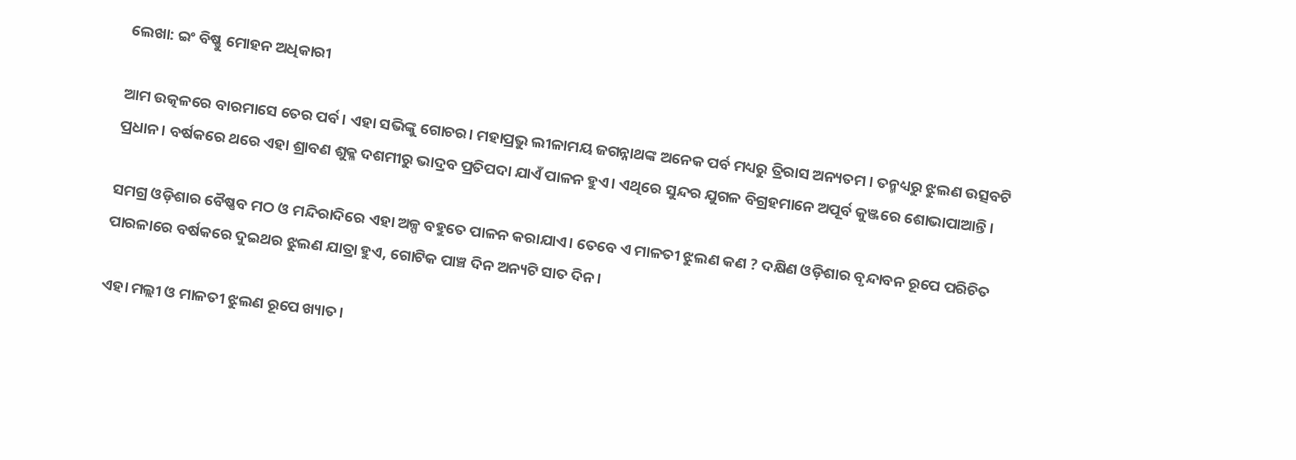ଲେଖା: ଇଂ ବିଷ୍ଣୁ ମୋହନ ଅଧିକାରୀ

ଆମ ଉତ୍କଳରେ ବାରମାସେ ତେର ପର୍ବ। ଏହା ସଭିଙ୍କୁ ଗୋଚର। ମହାପ୍ରଭୁ ଲୀଳାମୟ ଜଗନ୍ନାଥଙ୍କ ଅନେକ ପର୍ବ ମଧ୍ୟରୁ ତ୍ରିରାସ ଅନ୍ୟତମ । ତନ୍ମଧ୍ୟରୁ ଝୁଲଣ ଉତ୍ସବଟି ପ୍ରଧାନ। ବର୍ଷକରେ ଥରେ ଏହା ଶ୍ରାବଣ ଶୁକ୍ଳ ଦଶମୀରୁ ଭାଦ୍ରବ ପ୍ରତିପଦା ଯାଏଁ ପାଳନ ହୁଏ। ଏଥିରେ ସୁନ୍ଦର ଯୁଗଳ ବିଗ୍ରହମାନେ ଅପୂର୍ବ କୁଞ୍ଜରେ ଶୋଭାପାଆନ୍ତି।

ସମଗ୍ର ଓଡ଼ିଶାର ବୈଷ୍ଣବ ମଠ ଓ ମନ୍ଦିରାଦିରେ ଏହା ଅଳ୍ପ ବହୁତେ ପାଳନ କରାଯାଏ। ତେବେ ଏ ମାଳତୀ ଝୁଲଣ କଣ ? ଦକ୍ଷିଣ ଓଡ଼ିଶାର ବୃନ୍ଦାବନ ରୂପେ ପରିଚିତ ପାରଳାରେ ବର୍ଷକରେ ଦୁଇଥର ଝୁଲଣ ଯାତ୍ରା ହୁଏ, ଗୋଟିକ ପାଞ୍ଚ ଦିନ ଅନ୍ୟଟି ସାତ ଦିନ।

ଏହା ମଲ୍ଲୀ ଓ ମାଳତୀ ଝୁଲଣ ରୂପେ ଖ୍ୟାତ।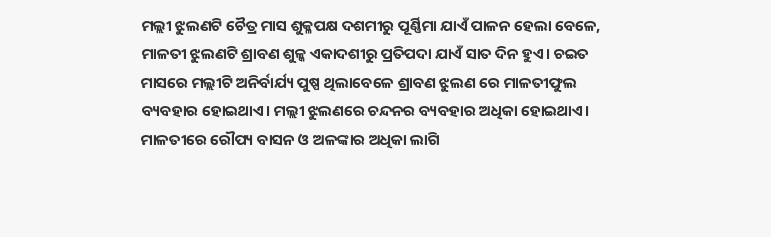ମଲ୍ଲୀ ଝୁଲଣଟି ଚୈତ୍ର ମାସ ଶୁକ୍ଳପକ୍ଷ ଦଶମୀରୁ ପୂର୍ଣ୍ଣିମା ଯାଏଁ ପାଳନ ହେଲା ବେଳେ, ମାଳତୀ ଝୁଲଣଟି ଶ୍ରାବଣ ଶୁଳ୍କ ଏକାଦଶୀରୁ ପ୍ରତିପଦା ଯାଏଁ ସାତ ଦିନ ହୁଏ। ଚଇତ ମାସରେ ମଲ୍ଲୀଟି ଅନିର୍ବାର୍ଯ୍ୟ ପୁଷ୍ପ ଥିଲାବେଳେ ଶ୍ରାବଣ ଝୁଲଣ ରେ ମାଳତୀଫୁଲ ବ୍ୟବହାର ହୋଇଥାଏ। ମଲ୍ଲୀ ଝୁଲଣରେ ଚନ୍ଦନର ବ୍ୟବହାର ଅଧିକା ହୋଇଥାଏ। ମାଳତୀରେ ରୌପ୍ୟ ବାସନ ଓ ଅଳଙ୍କାର ଅଧିକା ଲାଗି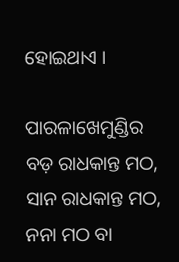ହୋଇଥାଏ ।

ପାରଳାଖେମୁଣ୍ଡିର ବଡ଼ ରାଧକାନ୍ତ ମଠ, ସାନ ରାଧକାନ୍ତ ମଠ, ନନା ମଠ ବା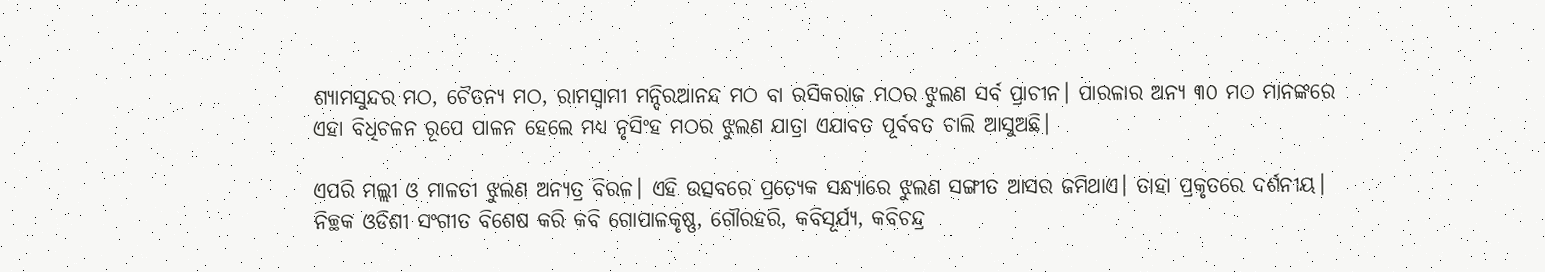ଶ୍ୟାମସୁନ୍ଦର ମଠ, ଚୈତନ୍ୟ ମଠ, ରାମସ୍ୱାମୀ ମନ୍ଦିରଆନନ୍ଦ ମଠ ବା ରସିକରାଜ ମଠର ଝୁଲଣ ସର୍ବ ପ୍ରାଚୀନ। ପାରଳାର ଅନ୍ୟ ୩୦ ମଠ ମାନଙ୍କରେ ଏହା ବିଧିଚଳନ ରୂପେ ପାଳନ ହେଲେ ମଧ୍ୟ ନୃସିଂହ ମଠର ଝୁଲଣ ଯାତ୍ରା ଏଯାବତ ପୂର୍ବବତ ଚାଲି ଆସୁଅଛି।

ଏପରି ମଲ୍ଲୀ ଓ ମାଳତୀ ଝୁଲଣ ଅନ୍ୟତ୍ର ବିରଳ। ଏହି ଉତ୍ସବରେ ପ୍ରତ୍ୟେକ ସନ୍ଧ୍ୟାରେ ଝୁଲଣ ସଙ୍ଗୀତ ଆସର ଜମିଥାଏ। ତାହା ପ୍ରକୃତରେ ଦର୍ଶନୀୟ। ନିଚ୍ଛକ ଓଡିଶୀ ସଂଗୀତ ବିଶେଷ କରି କବି ଗୋପାଳକୃଷ୍ଣ, ଗୌରହରି, କବିସୂର୍ଯ୍ୟ, କବିଚନ୍ଦ୍ର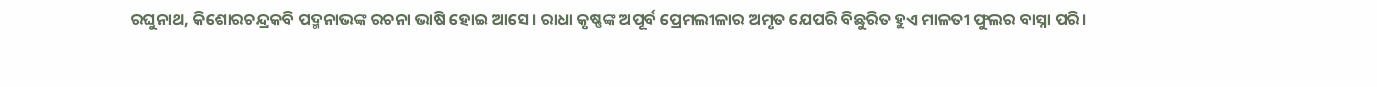ରଘୁନାଥ, କିଶୋରଚନ୍ଦ୍ରକବି ପଦ୍ମନାଭଙ୍କ ରଚନା ଭାଷି ହୋଇ ଆସେ। ରାଧା କୃଷ୍ଣଙ୍କ ଅପୂର୍ବ ପ୍ରେମଲୀଳାର ଅମୃତ ଯେପରି ବିଛୁରିତ ହୁଏ ମାଳତୀ ଫୁଲର ବାସ୍ନା ପରି।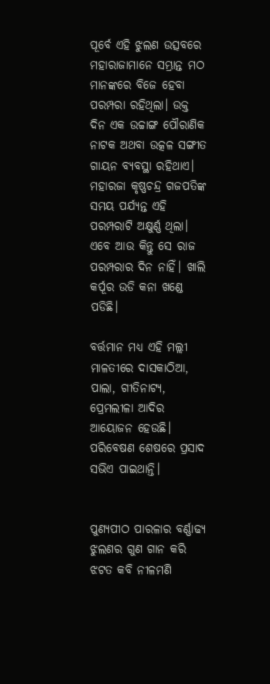ପୂର୍ବେ ଏହି ଝୁଲଣ ଉତ୍ସବରେ ମହାରାଜାମାନେ ସମ୍ଭ୍ରାନ୍ତ ମଠ ମାନଙ୍କରେ ବିଜେ ହେବା ପରମ୍ପରା ରହିଥିଲା। ଉକ୍ତ ଦିନ ଏକ ଉଚ୍ଚାଙ୍ଗ ପୌରାଣିକ ନାଟକ ଅଥବା ଉତ୍କଳ ସଙ୍ଗୀତ ଗାୟନ ବ୍ୟବସ୍ଥା ରହିଥାଏ। ମହାରଜା କୃଷ୍ଣଚନ୍ଦ୍ର ଗଜପତିଙ୍କ ସମୟ ପର୍ଯ୍ୟନ୍ତ ଏହି ପରମ୍ପରାଟି ଅକ୍ଷୁର୍ଣ୍ଣ ଥିଲା। ଏବେ ଆଉ କିନ୍ତୁ ସେ ରାଜ ପରମ୍ପରାର ଦିନ ନାହିଁ। ଖାଲି କର୍ପୂର ଉଡି କନା ଖଣ୍ଡେ ପଡିଛି।

ବର୍ତ୍ତମାନ ମଧ୍ୟ ଏହି ମଲ୍ଲୀ ମାଳତୀରେ ଦାସକାଠିଆ, ପାଲା, ଗୀତିନାଟ୍ୟ, ପ୍ରେମଲୀଳା ଆଦିର ଆୟୋଜନ ହେଉଛି। ପରିବେଷଣ ଶେଷରେ ପ୍ରସାଦ ସଭିଏ ପାଇଥାନ୍ତି।


ପୁଣ୍ୟପୀଠ ପାରଳାର ବର୍ଣ୍ଣାଢ୍ୟ ଝୁଲଣର ଗୁଣ ଗାନ କରି ଝଟତ କବି ନୀଳମଣି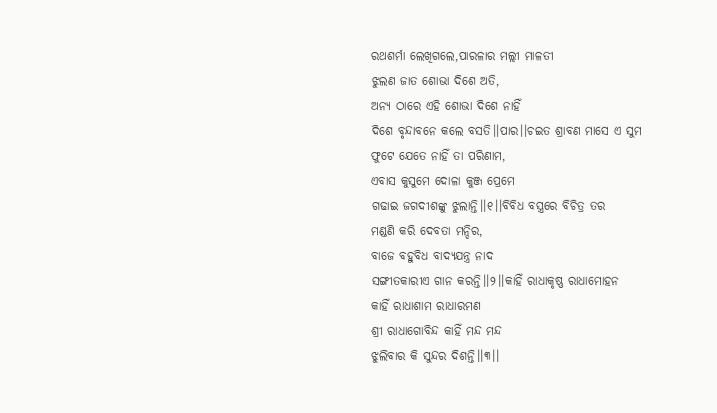ରଥଶର୍ମା ଲେଖିଗଲେ,ପାରଳାର ମଲ୍ଲୀ ମାଳତୀ
ଝୁଲଣ ଜାତ ଶୋଭା ଦିଶେ ଅତି,
ଅନ୍ୟ ଠାରେ ଏହି ଶୋଭା ଦିଶେ ନାହିଁ
ଦିଶେ ବୃନ୍ଦାବନେ କଲେ ବସତି।।ପାର।।ଚଇତ ଶ୍ରାବଣ ମାସେ ଏ ସୁମ
ଫୁଟେ ଯେତେ ନାହିଁ ତା ପରିଣାମ,
ଏବାସ କୁସୁମେ ଦୋଳା କୁଞ୍ଜ ପ୍ରେମେ
ଗଢାଇ ଜଗଦୀଶଙ୍କୁ ଝୁଲାନ୍ତି।।୧।।ବିବିଧ ବସ୍ତ୍ରରେ ବିଚିତ୍ର ତର
ମଣ୍ଡଣି କରି ଦେବତା ମନ୍ଦିର,
ବାଜେ ବହୁବିଧ ବାଦ୍ୟଯନ୍ତ୍ର ନାଦ
ସଙ୍ଗୀତକାରୀଏ ଗାନ କରନ୍ତି।।୨।।କାହିଁ ରାଧାକୃଷ୍ଣ ରାଧାମୋହନ
କାହିଁ ରାଧାଶାମ ରାଧାରମଣ
ଶ୍ରୀ ରାଧାଗୋବିନ୍ଦ କାହିଁ ମନ୍ଦ ମନ୍ଦ
ଝୁଲିବାର କି ସୁନ୍ଦର ଦିଶନ୍ତି।।୩।।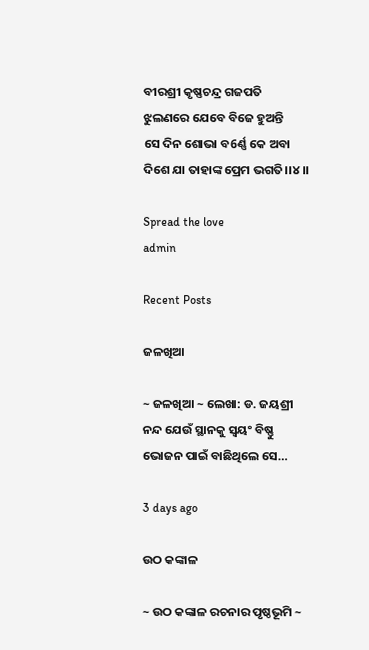ବୀରଶ୍ରୀ କୃଷ୍ଣଚନ୍ଦ୍ର ଗଜପତି
ଝୁଲଣରେ ଯେବେ ବିଜେ ହୁଅନ୍ତି
ସେ ଦିନ ଶୋଭା ବ6ର୍ଣ୍ଣ କେ ଅବା
ଦିଶେ ଯା ତାହାଙ୍କ ପ୍ରେମ ଭଗତି।।୪।।

Spread the love
admin

Recent Posts

ଜଳଖିଆ

~ ଜଳଖିଆ ~ ଲେଖା: ଡ. ଜୟଶ୍ରୀ ନନ୍ଦ ଯେଉଁ ସ୍ଥାନକୁ ସ୍ବୟଂ ବିଷ୍ଣୁ ଭୋଜନ ପାଇଁ ବାଛିଥିଲେ ସେ…

3 days ago

ଉଠ କଙ୍କାଳ

~ ଉଠ କଙ୍କାଳ ରଚନାର ପୃଷ୍ଠଭୂମି ~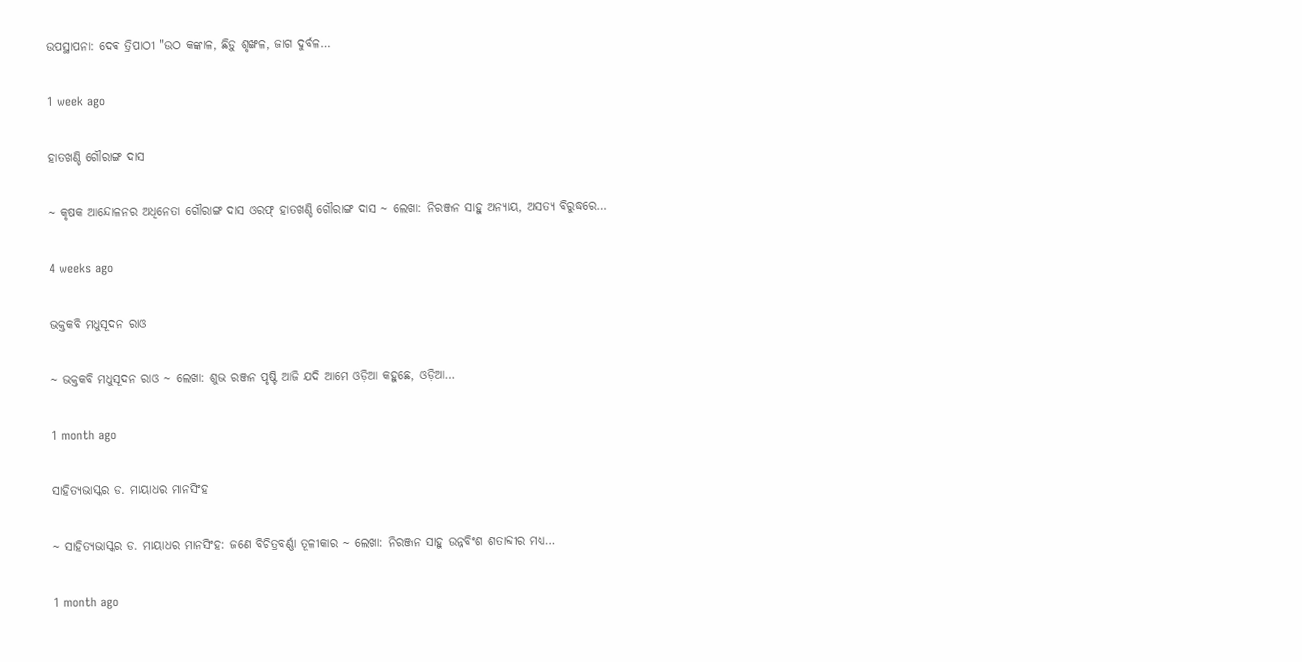ଉପସ୍ଥାପନା: ଦେଵ ତ୍ରିପାଠୀ "ଉଠ କଙ୍କାଳ, ଛିଡ଼ୁ ଶୃଙ୍ଖଳ, ଜାଗ ଦୁର୍ବଳ…

1 week ago

ହାତଖଣ୍ଡି ଗୌରାଙ୍ଗ ଦାସ

~ କୃଷକ ଆନ୍ଦୋଳନର ଅଧିନେତା ଗୌରାଙ୍ଗ ଦାସ ଓରଫ୍ ହାତଖଣ୍ଡି ଗୌରାଙ୍ଗ ଦାସ ~ ଲେଖା: ନିରଞ୍ଜନ ସାହୁ ଅନ୍ୟାୟ, ଅସତ୍ୟ ବିରୁଦ୍ଧରେ…

4 weeks ago

ଭକ୍ତକବି ମଧୁସୂଦନ ରାଓ

~ ଭକ୍ତକବି ମଧୁସୂଦନ ରାଓ ~ ଲେଖା: ଶୁଭ ରଞ୍ଜନ ପୃଷ୍ଟି ଆଜି ଯଦି ଆମେ ଓଡ଼ିଆ କହୁଛେ, ଓଡ଼ିଆ…

1 month ago

ସାହିତ୍ୟଭାସ୍କର ଡ. ମାୟାଧର ମାନସିଂହ

~ ସାହିତ୍ୟଭାସ୍କର ଡ. ମାୟାଧର ମାନସିଂହ: ଜଣେ ବିଚିତ୍ରବର୍ଣ୍ଣା ତୂଳୀକାର ~ ଲେଖା: ନିରଞ୍ଜନ ସାହୁ ଉନ୍ନବିଂଶ ଶତାବ୍ଦୀର ମଧ୍ୟ…

1 month ago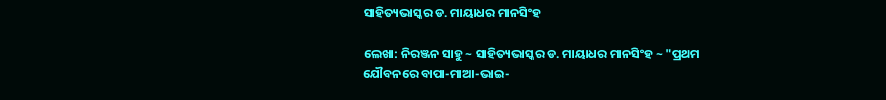ସାହିତ୍ୟଭାସ୍କର ଡ. ମାୟାଧର ମାନସିଂହ

ଲେଖା: ନିରଞ୍ଜନ ସାହୁ ~ ସାହିତ୍ୟଭାସ୍କର ଡ. ମାୟାଧର ମାନସିଂହ ~ "ପ୍ରଥମ ଯୌବନରେ ବାପା-ମାଆ-ଭାଇ-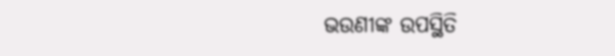ଭଉଣୀଙ୍କ ଉପସ୍ଥିତି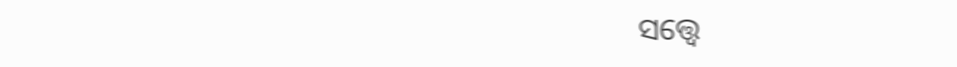ସତ୍ତ୍ୱେ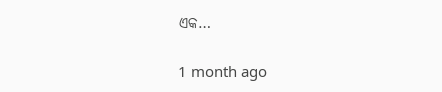ଏକ…

1 month ago